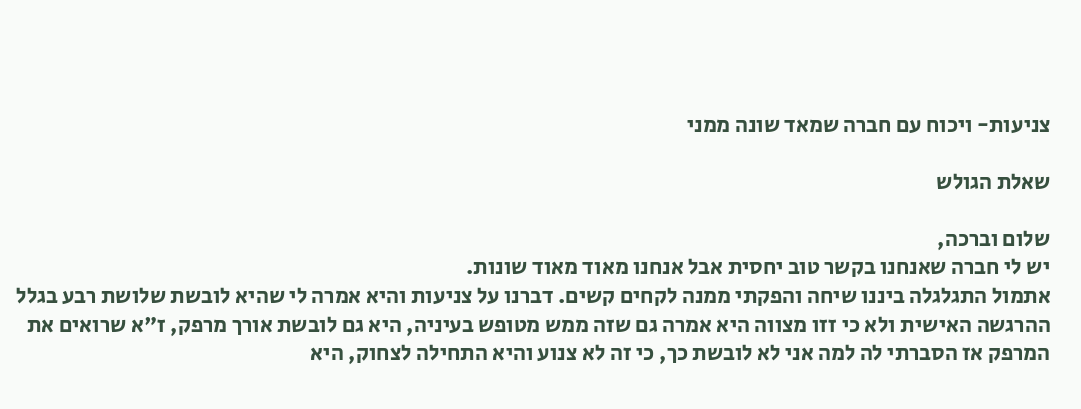צניעות- ויכוח עם חברה שמאד שונה ממני

שאלת הגולש

שלום וברכה,
יש לי חברה שאנחנו בקשר טוב יחסית אבל אנחנו מאוד מאוד שונות.
אתמול התגלגלה ביננו שיחה והפקתי ממנה לקחים קשים. דברנו על צניעות והיא אמרה לי שהיא לובשת שלושת רבע בגלל ההרגשה האישית ולא כי זזו מצווה היא אמרה גם שזה ממש מטופש בעיניה, היא גם לובשת אורך מרפק, ז"א שרואים את המרפק אז הסברתי לה למה אני לא לובשת כך, כי זה לא צנוע והיא התחילה לצחוק, היא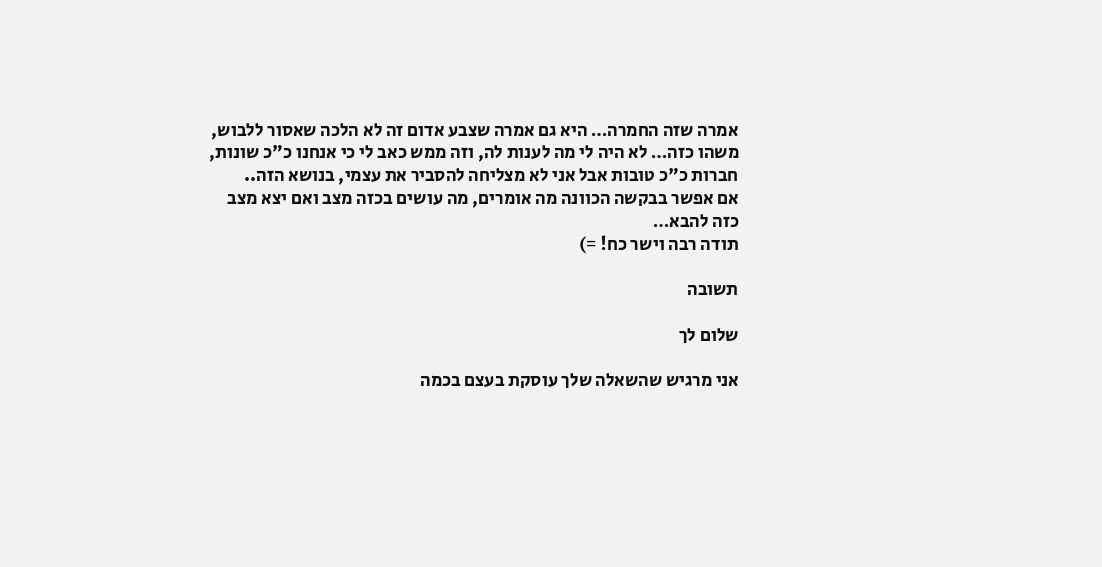אמרה שזה החמרה… היא גם אמרה שצבע אדום זה לא הלכה שאסור ללבוש, משהו כזה… לא היה לי מה לענות לה, וזה ממש כאב לי כי אנחנו כ"כ שונות, חברות כ"כ טובות אבל אני לא מצליחה להסביר את עצמי, בנושא הזה..
אם אפשר בבקשה הכוונה מה אומרים, מה עושים בכזה מצב ואם יצא מצב כזה להבא…
תודה רבה וישר כח! =)

תשובה

שלום לך

אני מרגיש שהשאלה שלך עוסקת בעצם בכמה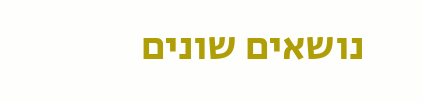נושאים שונים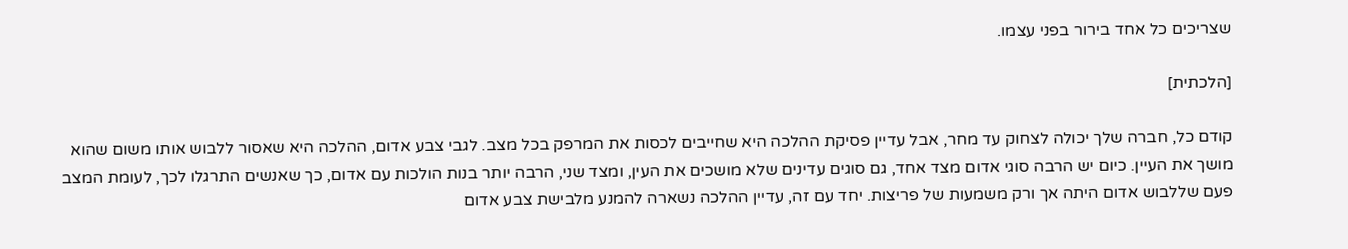שצריכים כל אחד בירור בפני עצמו.

[הלכתית]

קודם כל, חברה שלך יכולה לצחוק עד מחר, אבל עדיין פסיקת ההלכה היא שחייבים לכסות את המרפק בכל מצב. לגבי צבע אדום, ההלכה היא שאסור ללבוש אותו משום שהוא מושך את העיין. כיום יש הרבה סוגי אדום מצד אחד, גם סוגים עדינים שלא מושכים את העין, ומצד שני, הרבה יותר בנות הולכות עם אדום, כך שאנשים התרגלו לכך, לעומת המצב פעם שללבוש אדום היתה אך ורק משמעות של פריצות. יחד עם זה, עדיין ההלכה נשארה להמנע מלבישת צבע אדום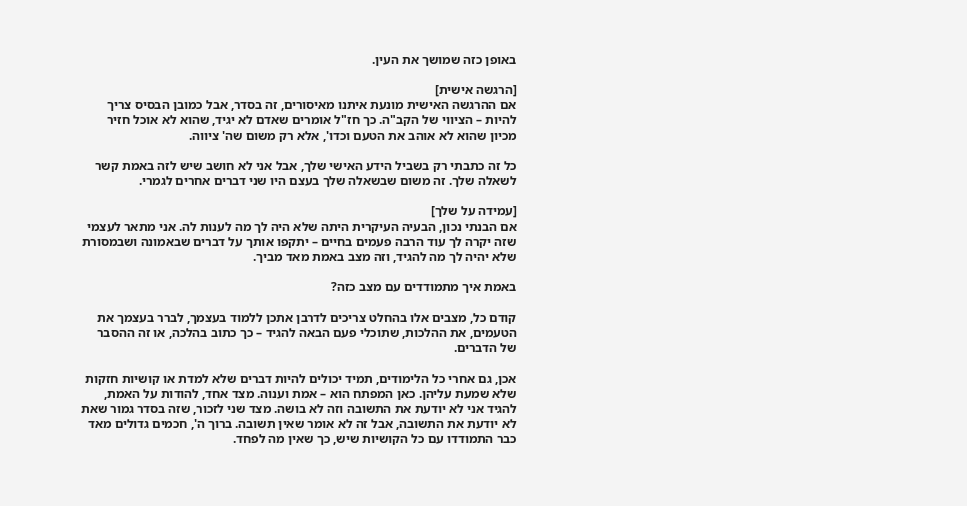באופן כזה שמושך את העין.

[הרגשה אישית]
אם ההרגשה האישית מונעת איתנו מאיסורים, זה בסדר, אבל כמובן הבסיס צריך להיות – הציווי של הקב"ה. כך חז"ל אומרים שאדם לא יגיד, שהוא לא אוכל חזיר מכיון שהוא לא אוהב את הטעם וכדו', אלא רק משום שה' ציווה.

כל זה כתבתי רק בשביל הידע האישי שלך, אבל אני לא חושב שיש לזה באמת קשר לשאלה שלך. זה משום שבשאלה שלך בעצם היו שני דברים אחרים לגמרי.

[עמידה על שלך]
אם הבנתי נכון, הבעיה העיקרית היתה שלא היה לך מה לענות לה. אני מתאר לעצמי שזה יקרה לך עוד הרבה פעמים בחיים – יתקפו אותך על דברים שבאמונה ושבמסורת שלא יהיה לך מה להגיד, וזה מצב באמת מאד מביך.

באמת איך מתמודדים עם מצב כזה?

קודם כל, מצבים אלו בהחלט צריכים לדרבן אתכן ללמוד בעצמך, לברר בעצמך את הטעמים, את ההלכות, שתוכלי פעם הבאה להגיד – כך כתוב בהלכה, או זה ההסבר של הדברים.

אכן, גם אחרי כל הלימודים, תמיד יכולים להיות דברים שלא למדת או קושיות חזקות שלא שמעת עליהן. כאן המפתח הוא – אמת וענוה. מצד אחד, להודות על האמת, להגיד אני לא יודעת את התשובה וזה לא בושה. מצד שני לזכור, שזה בסדר גמור שאת לא יודעת את התשובה, אבל זה לא אומר שאין תשובה. ברוך ה', חכמים גדולים מאד כבר התמודדו עם כל הקושיות שיש, כך שאין מה לפחד.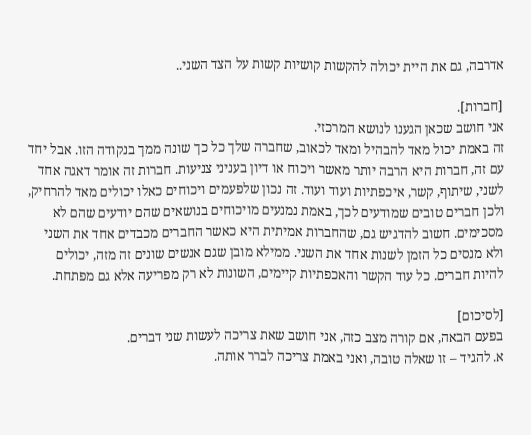אדרבה, גם את היית יכולה להקשות קושיות קשות על הצד השני..

[חברות].
אני חושב שכאן הגענו לנושא המרכזי.
זה באמת יכול מאד להבהיל ומאד לכאוב, שחברה שלך כל כך שונה ממך בנקודה הזו. אבל יחד עם זה, חברות היא הרבה יותר מאשר ויכוח או דיון בעניני צניעות. חברות זה אומר דאגה אחד לשני, שיתוף, קשר, איכפתיות ועוד ועוד. זה נכון שלפעמים ויכוחים כאלו יכולים מאד להרחיק, ולכן חברים טובים שמודעים לכך, באמת נמנעים מויכוחים בנושאים שהם יודעים שהם לא מסכימים. חשוב להדגיש גם, שהחברות אמיתית היא כאשר החברים מכבדים אחד את השני ולא מנסים כל הזמן לשנות אחד את השני. ממילא מובן שגם אנשים שונים זה מזה, יכולים להיות חברים. כל עוד הקשר והאכפתיות קיימים, השונות לא רק מפריעה אלא גם מפתחת.

[לסיכום]
בפעם הבאה, אם קורה מצב כזה, אני חושב שאת צריכה לעשות שני דברים.
א. להגיד – זו שאלה טובה, ואני באמת צריכה לברר אותה.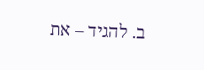ב. להגיד – את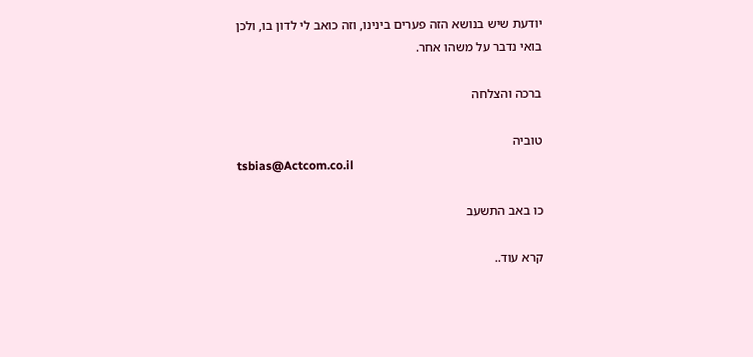יודעת שיש בנושא הזה פערים בינינו, וזה כואב לי לדון בו, ולכן בואי נדבר על משהו אחר.

ברכה והצלחה

טוביה
tsbias@Actcom.co.il

כו באב התשעב

קרא עוד..